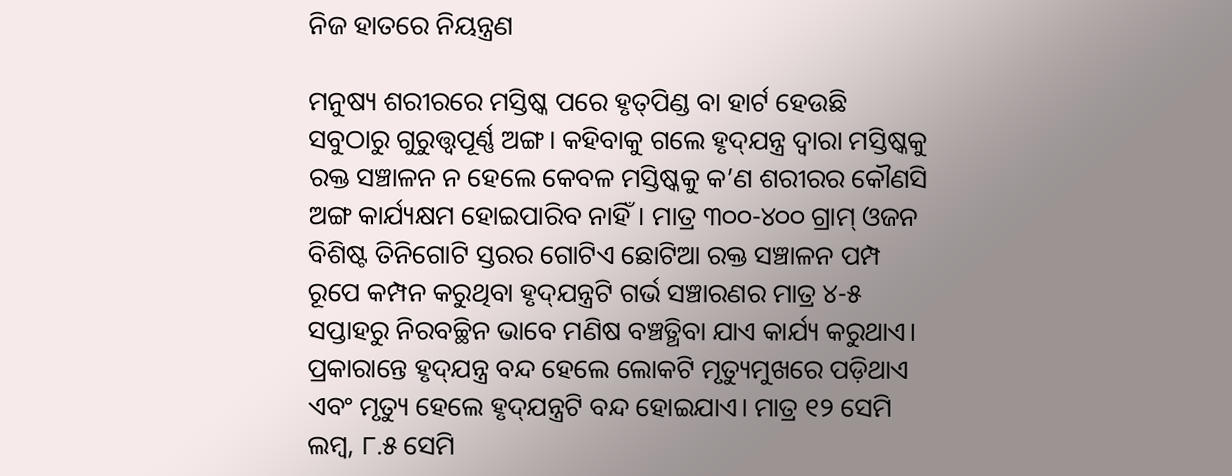ନିଜ ହାତରେ ନିୟନ୍ତ୍ରଣ

ମନୁଷ୍ୟ ଶରୀରରେ ମସ୍ତିଷ୍କ ପରେ ହୃତ୍‌ପିଣ୍ଡ ବା ହାର୍ଟ ହେଉଛି ସବୁଠାରୁ ଗୁରୁତ୍ତ୍ୱପୂର୍ଣ୍ଣ ଅଙ୍ଗ। କହିବାକୁ ଗଲେ ହୃଦ୍‌ଯନ୍ତ୍ର ଦ୍ୱାରା ମସ୍ତିଷ୍କକୁ ରକ୍ତ ସଞ୍ଚାଳନ ନ ହେଲେ କେବଳ ମସ୍ତିଷ୍କକୁ କ’ଣ ଶରୀରର କୌଣସି ଅଙ୍ଗ କାର୍ଯ୍ୟକ୍ଷମ ହୋଇପାରିବ ନାହିଁ। ମାତ୍ର ୩୦୦-୪୦୦ ଗ୍ରାମ୍‌ ଓଜନ ବିଶିଷ୍ଟ ତିନିଗୋଟି ସ୍ତରର ଗୋଟିଏ ଛୋଟିଆ ରକ୍ତ ସଞ୍ଚାଳନ ପମ୍ପ ରୂପେ କମ୍ପନ କରୁଥିବା ହୃଦ୍‌ଯନ୍ତ୍ରଟି ଗର୍ଭ ସଞ୍ଚାରଣର ମାତ୍ର ୪-୫ ସପ୍ତାହରୁ ନିରବଚ୍ଛିନ ଭାବେ ମଣିଷ ବଞ୍ଚତ୍ଥିବା ଯାଏ କାର୍ଯ୍ୟ କରୁଥାଏ। ପ୍ରକାରାନ୍ତେ ହୃଦ୍‌ଯନ୍ତ୍ର ବନ୍ଦ ହେଲେ ଲୋକଟି ମୃତ୍ୟୁମୁଖରେ ପଡ଼ିଥାଏ ଏବଂ ମୃତ୍ୟୁ ହେଲେ ହୃଦ୍‌ଯନ୍ତ୍ରଟି ବନ୍ଦ ହୋଇଯାଏ। ମାତ୍ର ୧୨ ସେମି ଲମ୍ବ, ୮.୫ ସେମି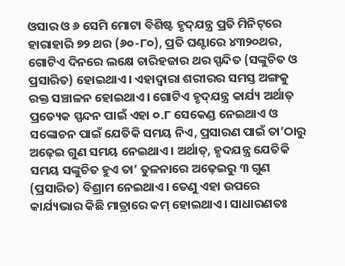ଓସାର ଓ ୬ ସେମି ମୋଟା ବିଶିଷ୍ଟ ହୃଦ୍‌ଯନ୍ତ୍ର ପ୍ରତି ମିନିଟ୍‌ରେ ହାରାହାରି ୭୨ ଥର (୬୦-୮୦), ପ୍ରତି ଘଣ୍ଟାରେ ୪୩୨୦ଥର, ଗୋଟିଏ ଦିନରେ ଲକ୍ଷେ ଚାରିହଜାର ଥର ସ୍ପନ୍ଦିତ (ସଙ୍କୁଚିତ ଓ ପ୍ରସାରିତ) ହୋଇଥାଏ। ଏହାଦ୍ୱାରା ଶରୀରର ସମସ୍ତ ଅଙ୍ଗକୁ ରକ୍ତ ସଞ୍ଚାଳନ ହୋଇଥାଏ। ଗୋଟିଏ ହୃଦ୍‌ଯନ୍ତ୍ର କାର୍ଯ୍ୟ ଅର୍ଥାତ୍‌ ପ୍ରତ୍ୟେକ ସ୍ପନ୍ଦନ ପାଇଁ ଏହା ୦.୮ ସେକେଣ୍ଡ ନେଇଥାଏ ଓ ସଙ୍କୋଚନ ପାଇଁ ଯେତିକି ସମୟ ନିଏ, ପ୍ରସାରଣ ପାଇଁ ତା’ଠାରୁ ଅଢ଼େଇ ଗୁଣ ସମୟ ନେଇଥାଏ। ଅର୍ଥାତ୍‌, ହୃଦଯନ୍ତ୍ର ଯେତିକି ସମୟ ସଙ୍କୁଚିତ ହୁଏ ତା’ ତୁଳନାରେ ଅଢ଼େଇରୁ ୩ ଗୁଣ (ପ୍ରସାରିତ) ବିଶ୍ରାମ ନେଇଥାଏ। ତେଣୁ ଏହା ଉପରେ କାର୍ଯ୍ୟଭାର କିଛି ମାତ୍ରାରେ କମ୍‌ ହୋଇଥାଏ। ସାଧାରଣତଃ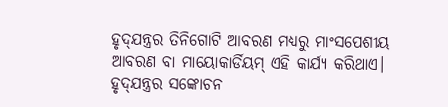ହୃଦ୍‌ଯନ୍ତ୍ରର ତିନିଗୋଟି ଆବରଣ ମଧ୍ୟରୁ ମାଂସପେଶୀୟ ଆବରଣ ବା ମାୟୋକାର୍ଡିୟମ୍‌ ଏହି କାର୍ଯ୍ୟ କରିଥାଏ।
ହୃଦ୍‌ଯନ୍ତ୍ରର ସଙ୍କୋଚନ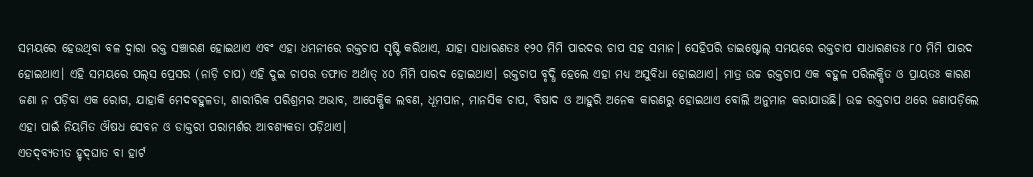ସମୟରେ ହେଉଥିବା ବଳ ଦ୍ୱାରା ରକ୍ତ ସଞ୍ଚାରଣ ହୋଇଥାଏ ଏବଂ ଏହା ଧମନୀରେ ରକ୍ତଚାପ ସୃଷ୍ଟି କରିଥାଏ, ଯାହା ସାଧାରଣତଃ ୧୨୦ ମିମି ପାରଦର ଚାପ ସହ ସମାନ। ସେହିପରି ଡାଇଷ୍ଟୋଲ୍‌ ସମୟରେ ରକ୍ତଚାପ ସାଧାରଣତଃ ୮୦ ମିମି ପାରଦ ହୋଇଥାଏ। ଏହି ସମୟରେ ପଲ୍‌ସ ପ୍ରେସର (ନାଡ଼ି ଚାପ) ଏହି ଦୁଇ ଚାପର ତଫାତ ଅର୍ଥାତ୍‌ ୪୦ ମିମି ପାରଦ ହୋଇଥାଏ। ରକ୍ତଚାପ ବୃଦ୍ଧି ହେଲେ ଏହା ମଧ୍ୟ ଅସୁବିଧା ହୋଇଥାଏ। ମାତ୍ର ଉଚ୍ଚ ରକ୍ତଚାପ ଏକ ବହୁଳ ପରିଲକ୍ଷିତ ଓ ପ୍ରାୟତଃ କାରଣ ଜଣା ନ ପଡ଼ିବା ଏକ ରୋଗ, ଯାହାକି ମେଦବହୁଳତା, ଶାରୀରିକ ପରିଶ୍ରମର ଅଭାବ, ଆପେକ୍ଷିକ ଲବଣ, ଧୂମପାନ, ମାନସିକ ଚାପ, ବିଷାଦ ଓ ଆହୁରି ଅନେକ କାରଣରୁ ହୋଇଥାଏ ବୋଲି ଅନୁମାନ କରାଯାଉଛି। ଉଚ୍ଚ ରକ୍ତଚାପ ଥରେ ଜଣାପଡ଼ିଲେ ଏହା ପାଇଁ ନିୟମିତ ଔଷଧ ସେବନ ଓ ଡାକ୍ତରୀ ପରାମର୍ଶର ଆବଶ୍ୟକତା ପଡ଼ିଥାଏ।
ଏତଦ୍‌ବ୍ୟତୀତ ହୃଦ୍‌ଘାତ ବା ହାର୍ଟ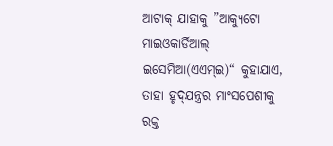ଆଟାକ୍‌ ଯାହାକୁ ”ଆକ୍ୟୁଟୋ ମାଇଓକାର୍ଡିଆଲ୍‌ ଇସେମିଆ(ଏଏମ୍‌ଇ)“ କୁହାଯାଏ, ତାହା ହୃଦ୍‌ଯନ୍ତ୍ରର ମାଂସପେଶୀକୁ ରକ୍ତ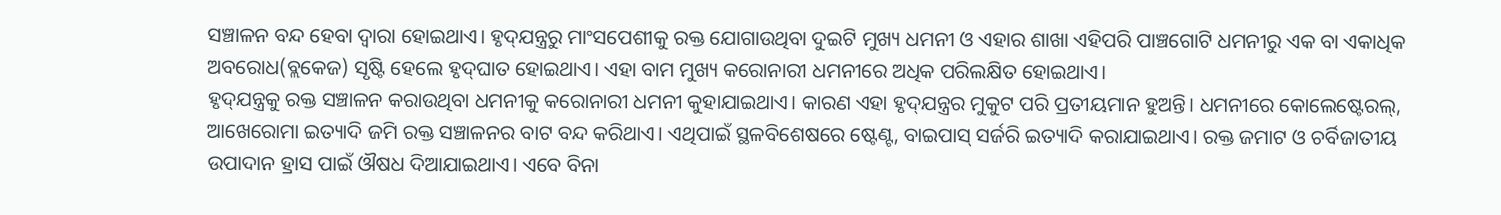ସଞ୍ଚାଳନ ବନ୍ଦ ହେବା ଦ୍ୱାରା ହୋଇଥାଏ। ହୃଦ୍‌ଯନ୍ତ୍ରରୁ ମାଂସପେଶୀକୁ ରକ୍ତ ଯୋଗାଉଥିବା ଦୁଇଟି ମୁଖ୍ୟ ଧମନୀ ଓ ଏହାର ଶାଖା ଏହିପରି ପାଞ୍ଚଗୋଟି ଧମନୀରୁ ଏକ ବା ଏକାଧିକ ଅବରୋଧ(ବ୍ଲକେଜ) ସୃଷ୍ଟି ହେଲେ ହୃଦ୍‌ଘାତ ହୋଇଥାଏ। ଏହା ବାମ ମୁଖ୍ୟ କରୋନାରୀ ଧମନୀରେ ଅଧିକ ପରିଲକ୍ଷିତ ହୋଇଥାଏ।
ହୃଦ୍‌ଯନ୍ତ୍ରକୁ ରକ୍ତ ସଞ୍ଚାଳନ କରାଉଥିବା ଧମନୀକୁ କରୋନାରୀ ଧମନୀ କୁହାଯାଇଥାଏ। କାରଣ ଏହା ହୃଦ୍‌ଯନ୍ତ୍ରର ମୁକୁଟ ପରି ପ୍ରତୀୟମାନ ହୁଅନ୍ତି। ଧମନୀରେ କୋଲେଷ୍ଟେରଲ୍‌, ଆଖେରୋମା ଇତ୍ୟାଦି ଜମି ରକ୍ତ ସଞ୍ଚାଳନର ବାଟ ବନ୍ଦ କରିଥାଏ। ଏଥିପାଇଁ ସ୍ଥଳବିଶେଷରେ ଷ୍ଟେଣ୍ଟ, ବାଇପାସ୍‌ ସର୍ଜରି ଇତ୍ୟାଦି କରାଯାଇଥାଏ। ରକ୍ତ ଜମାଟ ଓ ଚର୍ବିଜାତୀୟ ଉପାଦାନ ହ୍ରାସ ପାଇଁ ଔଷଧ ଦିଆଯାଇଥାଏ। ଏବେ ବିନା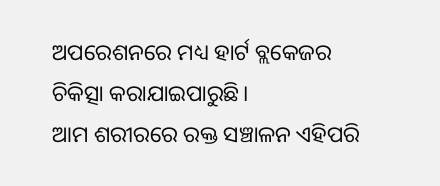ଅପରେଶନରେ ମଧ୍ୟ ହାର୍ଟ ବ୍ଲକେଜର ଚିକିତ୍ସା କରାଯାଇପାରୁଛି।
ଆମ ଶରୀରରେ ରକ୍ତ ସଞ୍ଚାଳନ ଏହିପରି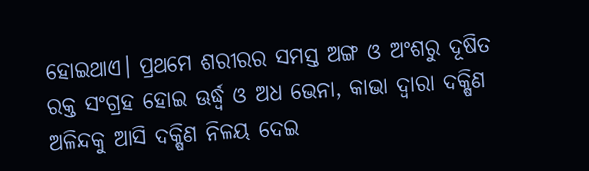ହୋଇଥାଏ। ପ୍ରଥମେ ଶରୀରର ସମସ୍ତ ଅଙ୍ଗ ଓ ଅଂଶରୁ ଦୂଷିତ ରକ୍ତ ସଂଗ୍ରହ ହୋଇ ଊର୍ଦ୍ଧ୍ୱ ଓ ଅଧ ଭେନା, କାଭା ଦ୍ୱାରା ଦକ୍ଷିଣ ଅଳିନ୍ଦକୁ ଆସି ଦକ୍ଷିଣ ନିଳୟ ଦେଇ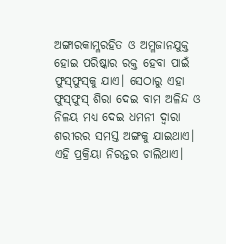ଅଙ୍ଗାରକାମ୍ଳରହିତ ଓ ଅମ୍ଳଜାନଯୁକ୍ତ ହୋଇ ପରିଷ୍କାର ରକ୍ତ ହେବା ପାଇଁ ଫୁସ୍‌ଫୁସ୍‌କୁ ଯାଏ। ସେଠାରୁ ଏହା ଫୁସ୍‌ଫୁସ୍‌ ଶିରା ଦେଇ ବାମ ଅଳିନ୍ଦ ଓ ନିଳୟ ମଧ୍ୟ ଦେଇ ଧମନୀ ଦ୍ୱାରା ଶରୀରର ସମସ୍ତ ଅଙ୍ଗକୁ ଯାଇଥାଏ। ଏହି ପ୍ରକ୍ରିୟା ନିରନ୍ତର ଚାଲିଥାଏ।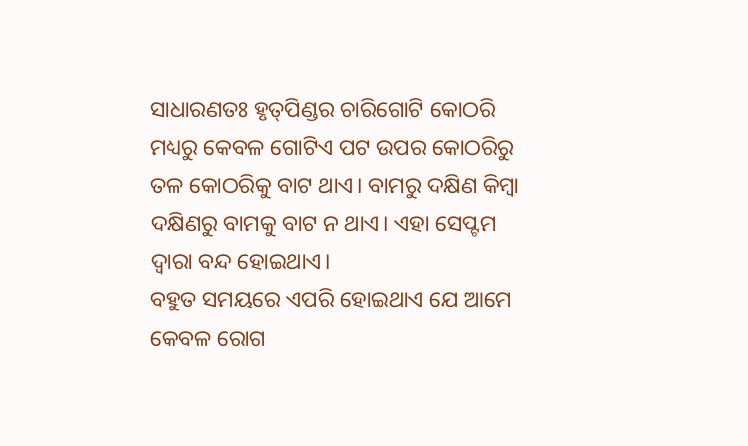ସାଧାରଣତଃ ହୃତ୍‌ପିଣ୍ଡର ଚାରିଗୋଟି କୋଠରି ମଧ୍ୟରୁ କେବଳ ଗୋଟିଏ ପଟ ଉପର କୋଠରିରୁ ତଳ କୋଠରିକୁ ବାଟ ଥାଏ। ବାମରୁ ଦକ୍ଷିଣ କିମ୍ବା ଦକ୍ଷିଣରୁ ବାମକୁ ବାଟ ନ ଥାଏ। ଏହା ସେପ୍ଟମ ଦ୍ୱାରା ବନ୍ଦ ହୋଇଥାଏ।
ବହୁତ ସମୟରେ ଏପରି ହୋଇଥାଏ ଯେ ଆମେ କେବଳ ରୋଗ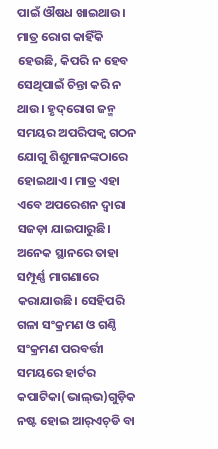ପାଇଁ ଔଷଧ ଖାଇଥାଉ। ମାତ୍ର ରୋଗ କାହିଁକି ହେଉଛି, କିପରି ନ ହେବ ସେଥିପାଇଁ ଚିନ୍ତା କରି ନ ଥାଉ। ହୃଦ୍‌ରୋଗ ଜନ୍ମ ସମୟର ଅପରିପକ୍ୱ ଗଠନ ଯୋଗୁ ଶିଶୁମାନଙ୍କଠାରେ ହୋଇଥାଏ। ମାତ୍ର ଏହା ଏବେ ଅପରେଶନ ଦ୍ୱାରା ସଜଡ଼ା ଯାଇପାରୁଛି। ଅନେକ ସ୍ଥାନରେ ତାହା ସମ୍ପୂର୍ଣ୍ଣ ମାଗଣାରେ କରାଯାଉଛି। ସେହିପରି ଗଳା ସଂକ୍ରମଣ ଓ ଗଣ୍ଠି ସଂକ୍ରମଣ ପରବର୍ତ୍ତୀ ସମୟରେ ହାର୍ଟର କପାଟିକା(ଭାଲ୍‌ଭ)ଗୁଡ଼ିକ ନଷ୍ଟ ହୋଇ ଆର୍‌ଏଚ୍‌ଡି ବା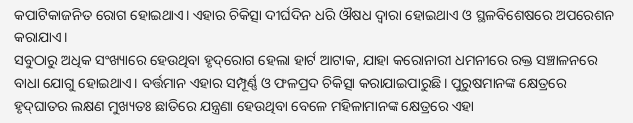କପାଟିକାଜନିତ ରୋଗ ହୋଇଥାଏ। ଏହାର ଚିକିତ୍ସା ଦୀର୍ଘଦିନ ଧରି ଔଷଧ ଦ୍ୱାରା ହୋଇଥାଏ ଓ ସ୍ଥଳବିଶେଷରେ ଅପରେଶନ କରାଯାଏ।
ସବୁଠାରୁ ଅଧିକ ସଂଖ୍ୟାରେ ହେଉଥିବା ହୃଦ୍‌ରୋଗ ହେଲା ହାର୍ଟ ଆଟାକ, ଯାହା କରୋନାରୀ ଧମନୀରେ ରକ୍ତ ସଞ୍ଚାଳନରେ ବାଧା ଯୋଗୁ ହୋଇଥାଏ। ବର୍ତ୍ତମାନ ଏହାର ସମ୍ପୂର୍ଣ୍ଣ ଓ ଫଳପ୍ରଦ ଚିକିତ୍ସା କରାଯାଇପାରୁଛି। ପୁରୁଷମାନଙ୍କ କ୍ଷେତ୍ରରେ ହୃଦ୍‌ଘାତର ଲକ୍ଷଣ ମୁଖ୍ୟତଃ ଛାତିରେ ଯନ୍ତ୍ରଣା ହେଉଥିବା ବେଳେ ମହିଳାମାନଙ୍କ କ୍ଷେତ୍ରରେ ଏହା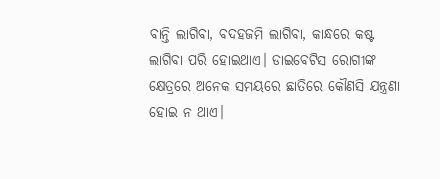ବାନ୍ତି ଲାଗିବା, ବଦହଜମି ଲାଗିବା, କାନ୍ଧରେ କଷ୍ଟ ଲାଗିବା ପରି ହୋଇଥାଏ। ଡାଇବେଟିସ ରୋଗୀଙ୍କ କ୍ଷେତ୍ରରେ ଅନେକ ସମୟରେ ଛାତିରେ କୌଣସି ଯନ୍ତ୍ରଣା ହୋଇ ନ ଥାଏ।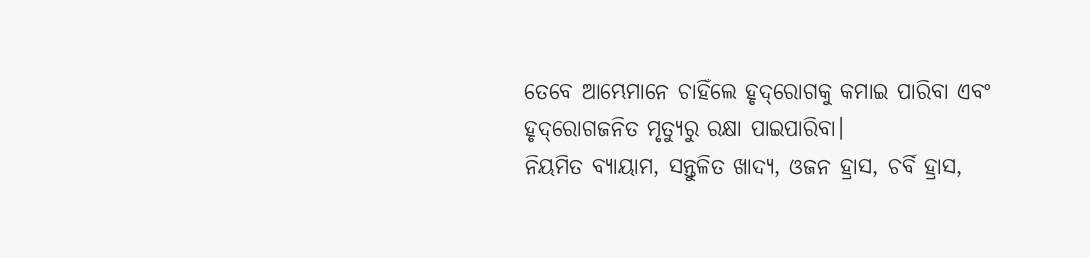ତେବେ ଆମ୍ଭେମାନେ ଚାହିଁଲେ ହୃଦ୍‌ରୋଗକୁ କମାଇ ପାରିବା ଏବଂ ହୃଦ୍‌ରୋଗଜନିତ ମୃତ୍ୟୁରୁ ରକ୍ଷା ପାଇପାରିବା।
ନିୟମିତ ବ୍ୟାୟାମ, ସନ୍ତୁଳିତ ଖାଦ୍ୟ, ଓଜନ ହ୍ରାସ, ଚର୍ବି ହ୍ରାସ,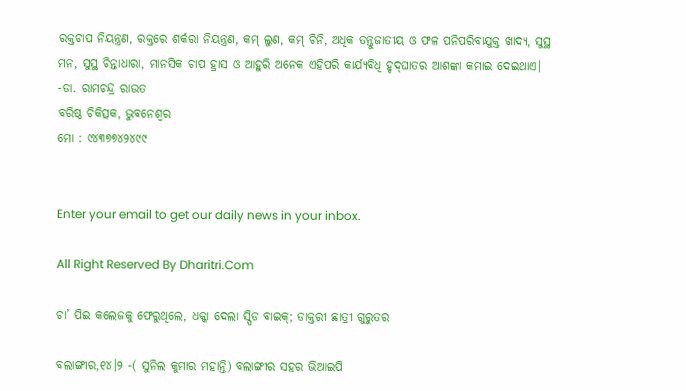ରକ୍ତଚାପ ନିୟନ୍ତ୍ରଣ, ରକ୍ତରେ ଶର୍କରା ନିୟନ୍ତ୍ରଣ, କମ୍‌ ଲୁଣ, କମ୍‌ ଚିନି, ଅଧିକ ତନ୍ତୁଜାତୀୟ ଓ ଫଳ ପନିପରିବାଯୁକ୍ତ ଖାଦ୍ୟ, ସୁସ୍ଥ ମନ, ସୁସ୍ଥ ଚିନ୍ତାଧାରା, ମାନସିକ ଚାପ ହ୍ରାସ ଓ ଆହୁରି ଅନେକ ଏହିପରି କାର୍ଯ୍ୟବିଧି ହୃଦ୍‌ଘାତର ଆଶଙ୍କା କମାଇ ଦେଇଥାଏ।
-ଡା. ରାମଚନ୍ଦ୍ର ରାଉତ
ବରିଷ୍ଠ ଚିକିତ୍ସକ, ଭୁବନେଶ୍ୱର
ମୋ : ୯୪୩୭୭୪୨୪୯୯


Enter your email to get our daily news in your inbox.

All Right Reserved By Dharitri.Com

ଚା’ ପିଇ କଲେଜକୁ ଫେରୁଥିଲେ, ଧକ୍କା ଦେଲା ସ୍ପିଡ ବାଇକ୍‌; ଡାକ୍ତରୀ ଛାତ୍ରୀ ଗୁରୁତର

ବଲାଙ୍ଗୀର,୧୪।୨ -( ସୁନିଲ କୁମାର ମହାନ୍ତି) ବଲାଙ୍ଗୀର ସହର ଭିଆଇପି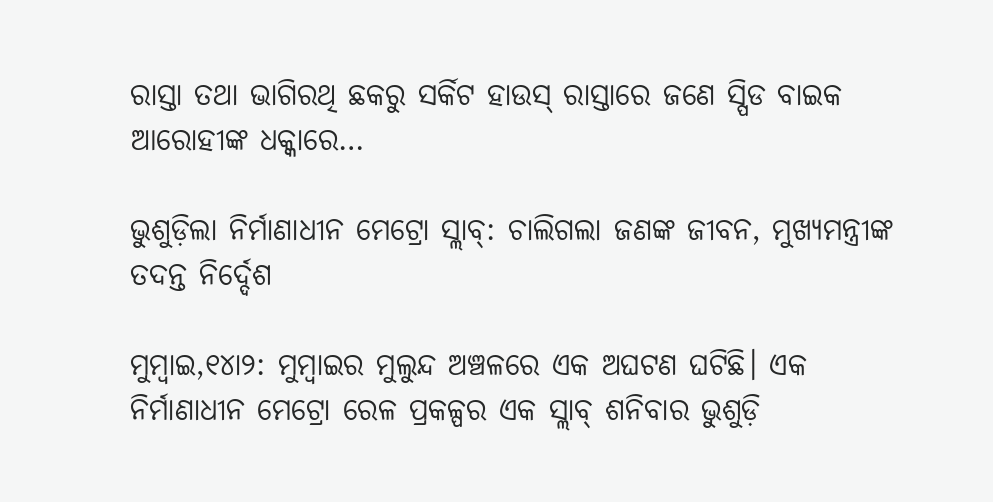ରାସ୍ତା ତଥା ଭାଗିରଥି ଛକରୁ ସର୍କିଟ ହାଉସ୍ ରାସ୍ତାରେ ଜଣେ ସ୍ପିଡ ବାଇକ ଆରୋହୀଙ୍କ ଧକ୍କାରେ…

ଭୁଶୁଡ଼ିଲା ନିର୍ମାଣାଧୀନ ମେଟ୍ରୋ ସ୍ଲାବ୍‌: ଚାଲିଗଲା ଜଣଙ୍କ ଜୀବନ, ମୁଖ୍ୟମନ୍ତ୍ରୀଙ୍କ ତଦନ୍ତ ନିର୍ଦ୍ଦେଶ

ମୁମ୍ବାଇ,୧୪ା୨: ମୁମ୍ବାଇର ମୁଲୁନ୍ଦ ଅଞ୍ଚଳରେ ଏକ ଅଘଟଣ ଘଟିଛି। ଏକ ନିର୍ମାଣାଧୀନ ମେଟ୍ରୋ ରେଳ ପ୍ରକଳ୍ପର ଏକ ସ୍ଲାବ୍‌ ଶନିବାର ଭୁଶୁଡ଼ି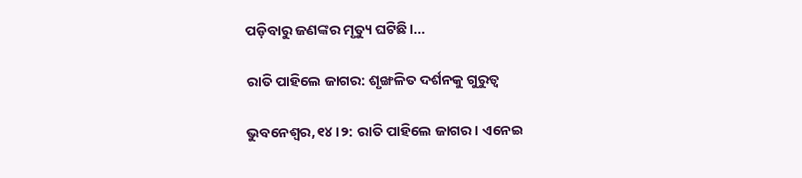ପଡ଼ିବାରୁ ଜଣଙ୍କର ମୃତ୍ୟୁ ଘଟିଛି।…

ରାତି ପାହିଲେ ଜାଗର: ଶୃଙ୍ଖଳିତ ଦର୍ଶନକୁ ଗୁରୁତ୍ୱ

ଭୁବନେଶ୍ୱର,୧୪।୨: ରାତି ପାହିଲେ ଜାଗର। ଏନେଇ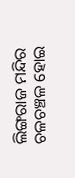ଲିଙ୍ଗରାଜ ମନ୍ଦିର ଚଳଚଞ୍ଚଳ ହୋଇ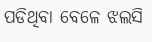ପଡିଥିବା ବେଳେ ଝଲସି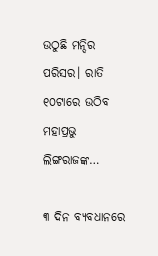ଉଠୁଛି ମନ୍ଦିର ପରିସର। ରାତି ୧୦ଟାରେ ଉଠିବ ମହାପ୍ରଭୁ ଲିଙ୍ଗରାଜଙ୍କ…

୩ ଦିନ ବ୍ୟବଧାନରେ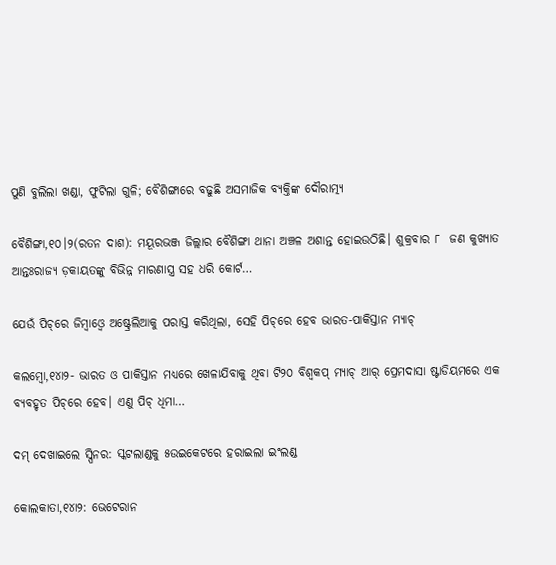ପୁଣି ବୁଲିଲା ଖଣ୍ଡା, ଫୁଟିଲା ଗୁଳି; ବୈଶିଙ୍ଗାରେ ବଢୁଛି ଅସମାଜିକ ବ୍ୟକ୍ତିଙ୍କ ଦୌରାତ୍ମ୍ୟ

ବୈଶିଙ୍ଗା,୧୦।୨(ରତନ ଦାଶ): ମୟୂରଭଞ୍ଜ ଜିଲ୍ଲାର ବୈଶିଙ୍ଗା ଥାନା ଅଞ୍ଚଳ ଅଶାନ୍ତ ହୋଇଉଠିଛି। ଶୁକ୍ରବାର ୮  ଜଣ କୁଖ୍ୟାତ ଆନ୍ତଃରାଜ୍ୟ ଡ଼କାୟତଙ୍କୁ ବିଭିନ୍ନ ମାରଣାସ୍ତ୍ର ସହ ଧରି କୋର୍ଟ…

ଯେଉଁ ପିଚ୍‌ରେ ଜିମ୍ବାଓ୍ବେ ଅଷ୍ଟ୍ରେଲିଆକୁ ପରାସ୍ତ କରିଥିଲା, ସେହି ପିଚ୍‌ରେ ହେବ ଭାରତ-ପାକିସ୍ତାନ ମ୍ୟାଚ୍‌

କଲମ୍ବୋ,୧୪ା୨- ଭାରତ ଓ ପାକିସ୍ତାନ ମଧ୍ୟରେ ଖେଳାଯିବାକୁ ଥିବା ଟି୨୦ ବିଶ୍ୱକପ୍‌ ମ୍ୟାଚ୍‌ ଆର୍‌ ପ୍ରେମଦାସା ଷ୍ଟାଡିୟମରେ ଏକ ବ୍ୟବହୃତ ପିଚ୍‌ରେ ହେବ। ଏଣୁ ପିଚ୍‌ ଧିମା…

ଦମ୍‌ ଦେଖାଇଲେ ସ୍ପିନର: ସ୍କଟଲାଣ୍ଡକୁ ୫ଉଇକେଟରେ ହରାଇଲା ଇଂଲଣ୍ଡ

କୋଲକାତା,୧୪ା୨: ଭେଟେରାନ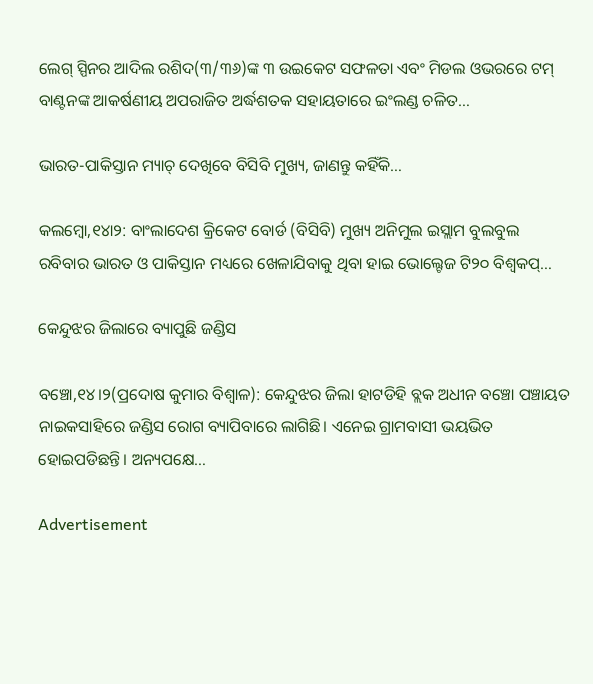ଲେଗ୍‌ ସ୍ପିନର ଆଦିଲ ରଶିଦ(୩/୩୬)ଙ୍କ ୩ ଉଇକେଟ ସଫଳତା ଏବଂ ମିଡଲ ଓଭରରେ ଟମ୍‌ ବାଣ୍ଟନଙ୍କ ଆକର୍ଷଣୀୟ ଅପରାଜିତ ଅର୍ଦ୍ଧଶତକ ସହାୟତାରେ ଇଂଲଣ୍ଡ ଚଳିତ…

ଭାରତ-ପାକିସ୍ତାନ ମ୍ୟାଚ୍‌ ଦେଖିବେ ବିସିବି ମୁଖ୍ୟ, ଜାଣନ୍ତୁ କହିଁକି…

କଲମ୍ବୋ,୧୪ା୨: ବାଂଲାଦେଶ କ୍ରିକେଟ ବୋର୍ଡ (ବିସିବି) ମୁଖ୍ୟ ଅନିମୁଲ ଇସ୍ଲାମ ବୁଲବୁଲ ରବିବାର ଭାରତ ଓ ପାକିସ୍ତାନ ମଧ୍ୟରେ ଖେଳାଯିବାକୁ ଥିବା ହାଇ ଭୋଲ୍ଟେଜ ଟି୨୦ ବିଶ୍ୱକପ୍‌…

କେନ୍ଦୁଝର ଜିଲାରେ ବ୍ୟାପୁଛି ଜଣ୍ଡିସ

ବଞ୍ଚୋ,୧୪।୨(ପ୍ରଦୋଷ କୁମାର ବିଶ୍ୱାଳ): କେନ୍ଦୁଝର ଜିଲା ହାଟଡିହି ବ୍ଲକ ଅଧୀନ ବଞ୍ଚୋ ପଞ୍ଚାୟତ ନାଇକସାହିରେ ଜଣ୍ଡିସ ରୋଗ ବ୍ୟାପିବାରେ ଲାଗିଛି। ଏନେଇ ଗ୍ରାମବାସୀ ଭୟଭିତ ହୋଇପଡିଛନ୍ତି। ଅନ୍ୟପକ୍ଷେ…

Advertisement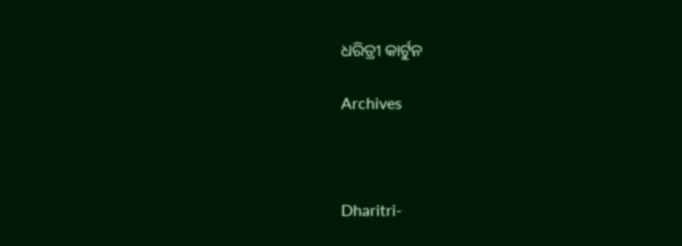ଧରିତ୍ରୀ କାର୍ଟୁନ

Archives



Dharitri-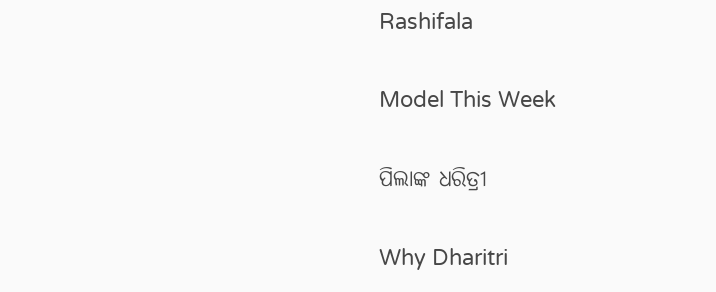Rashifala

Model This Week

ପିଲାଙ୍କ ଧରିତ୍ରୀ

Why Dharitri